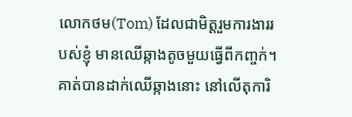លោកថម(Tom) ដែលជាមិត្តរួមការងាររបស់ខ្ញុំ មានឈើឆ្កាងតូចមួយធ្វើពីកញ្ចក់។ គាត់បានដាក់ឈើឆ្កាងនោះ នៅលើតុការិ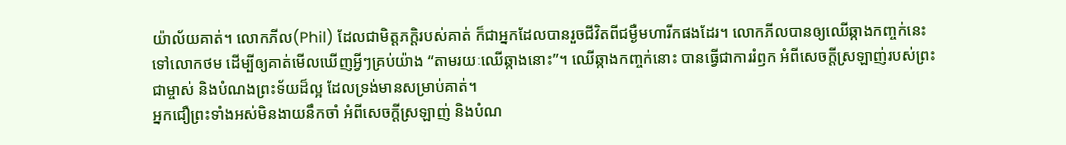យ៉ាល័យគាត់។ លោកភីល(Phil) ដែលជាមិត្តភក្តិរបស់គាត់ ក៏ជាអ្នកដែលបានរួចជីវិតពីជម្ងឺមហារីកផងដែរ។ លោកភីលបានឲ្យឈើឆ្កាងកញ្ចក់នេះ ទៅលោកថម ដើម្បីឲ្យគាត់មើលឃើញអ្វីៗគ្រប់យ៉ាង “តាមរយៈឈើឆ្កាងនោះ”។ ឈើឆ្កាងកញ្ចក់នោះ បានធ្វើជាការរំឭក អំពីសេចក្តីស្រឡាញ់របស់ព្រះជាម្ចាស់ និងបំណងព្រះទ័យដ៏ល្អ ដែលទ្រង់មានសម្រាប់គាត់។
អ្នកជឿព្រះទាំងអស់មិនងាយនឹកចាំ អំពីសេចក្តីស្រឡាញ់ និងបំណ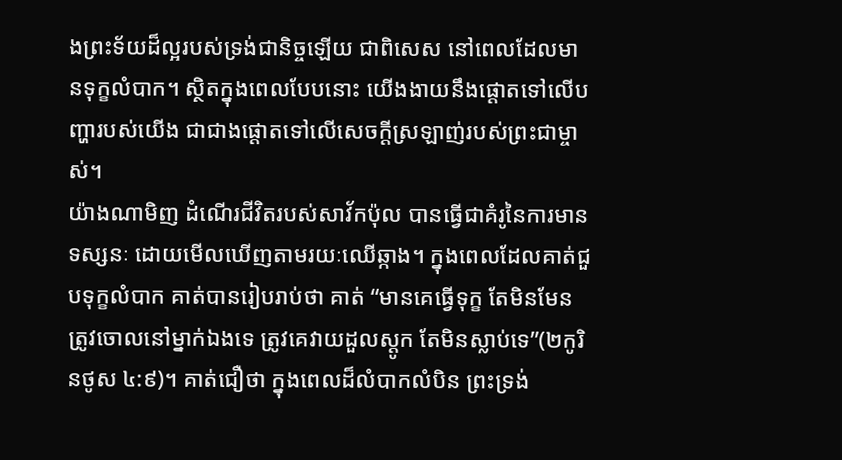ងព្រះទ័យដ៏ល្អរបស់ទ្រង់ជានិច្ចឡើយ ជាពិសេស នៅពេលដែលមានទុក្ខលំបាក។ ស្ថិតក្នុងពេលបែបនោះ យើងងាយនឹងផ្តោតទៅលើបញ្ហារបស់យើង ជាជាងផ្តោតទៅលើសេចក្តីស្រឡាញ់របស់ព្រះជាម្ចាស់។
យ៉ាងណាមិញ ដំណើរជីវិតរបស់សាវ័កប៉ុល បានធ្វើជាគំរូនៃការមានទស្សនៈ ដោយមើលឃើញតាមរយៈឈើឆ្កាង។ ក្នុងពេលដែលគាត់ជួបទុក្ខលំបាក គាត់បានរៀបរាប់ថា គាត់ “មានគេធ្វើទុក្ខ តែមិនមែនត្រូវចោលនៅម្នាក់ឯងទេ ត្រូវគេវាយដួលស្តូក តែមិនស្លាប់ទេ”(២កូរិនថូស ៤:៩)។ គាត់ជឿថា ក្នុងពេលដ៏លំបាកលំបិន ព្រះទ្រង់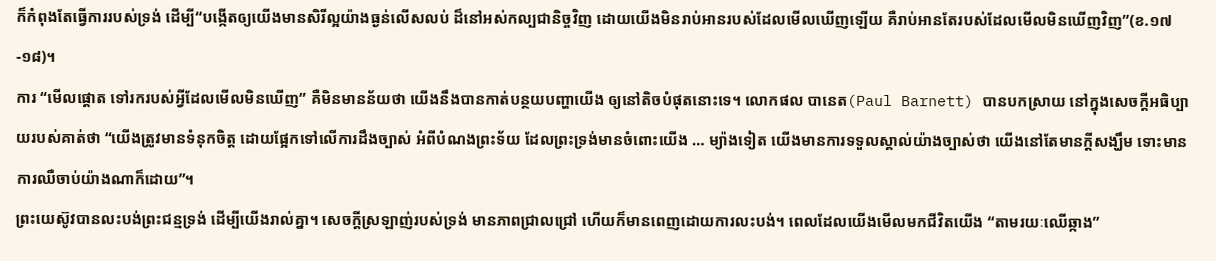ក៏កំពុងតែធ្វើការរបស់ទ្រង់ ដើម្បី“បង្កើតឲ្យយើងមានសិរីល្អយ៉ាងធ្ងន់លើសលប់ ដ៏នៅអស់កល្បជានិច្ចវិញ ដោយយើងមិនរាប់អានរបស់ដែលមើលឃើញឡើយ គឺរាប់អានតែរបស់ដែលមើលមិនឃើញវិញ”(ខ.១៧-១៨)។
ការ “មើលផ្តោត ទៅរករបស់អ្វីដែលមើលមិនឃើញ” គឺមិនមានន័យថា យើងនឹងបានកាត់បន្ថយបញ្ហាយើង ឲ្យនៅតិចបំផុតនោះទេ។ លោកផល បានេត(Paul Barnett) បានបកស្រាយ នៅក្នុងសេចក្តីអធិប្បាយរបស់គាត់ថា “យើងត្រូវមានទំនុកចិត្ត ដោយផ្អែកទៅលើការដឹងច្បាស់ អំពីបំណងព្រះទ័យ ដែលព្រះទ្រង់មានចំពោះយើង … ម្យ៉ាងទៀត យើងមានការទទួលស្គាល់យ៉ាងច្បាស់ថា យើងនៅតែមានក្តីសង្ឃឹម ទោះមានការឈឺចាប់យ៉ាងណាក៏ដោយ”។
ព្រះយេស៊ូវបានលះបង់ព្រះជន្មទ្រង់ ដើម្បីយើងរាល់គ្នា។ សេចក្តីស្រឡាញ់របស់ទ្រង់ មានភាពជ្រាលជ្រៅ ហើយក៏មានពេញដោយការលះបង់។ ពេលដែលយើងមើលមកជីវិតយើង “តាមរយៈឈើឆ្កាង”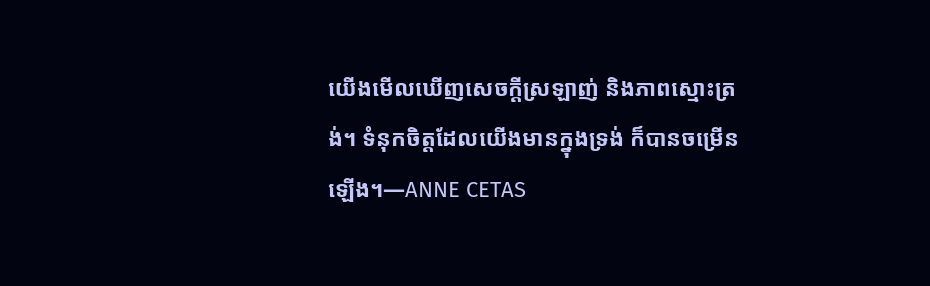យើងមើលឃើញសេចក្តីស្រឡាញ់ និងភាពស្មោះត្រង់។ ទំនុកចិត្តដែលយើងមានក្នុងទ្រង់ ក៏បានចម្រើនឡើង។—ANNE CETAS